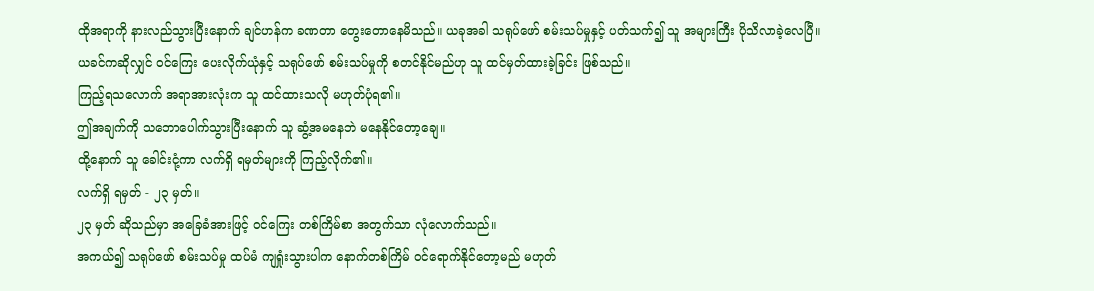ထိုအရာကို နားလည်သွားပြီးနောက် ချင်ဟန်က ခဏတာ တွေးတောနေမိသည်။ ယခုအခါ သရုပ်ဖော် စမ်းသပ်မှုနှင့် ပတ်သက်၍ သူ အများကြီး ပိုသိလာခဲ့လေပြီ။
ယခင်ကဆိုလျှင် ဝင်ကြေး ပေးလိုက်ယုံနှင့် သရုပ်ဖော် စမ်းသပ်မှုကို စတင်နိုင်မည်ဟု သူ ထင်မှတ်ထားခဲ့ခြင်း ဖြစ်သည်။
ကြည့်ရသလောက် အရာအားလုံးက သူ ထင်ထားသလို မဟုတ်ပုံရ၏။
ဤအချက်ကို သဘောပေါက်သွားပြီးနောက် သူ ဆွံ့အမနေဘဲ မနေနိုင်တော့ချေ။
ထို့နောက် သူ ခေါင်းငုံ့ကာ လက်ရှိ ရမှတ်များကို ကြည့်လိုက်၏။
လက်ရှိ ရမှတ် - ၂၃ မှတ်။
၂၃ မှတ် ဆိုသည်မှာ အခြေခံအားဖြင့် ဝင်ကြေး တစ်ကြိမ်စာ အတွက်သာ လုံလောက်သည်။
အကယ်၍ သရုပ်ဖော် စမ်းသပ်မှု ထပ်မံ ကျရှုံးသွားပါက နောက်တစ်ကြိမ် ဝင်ရောက်နိုင်တော့မည် မဟုတ်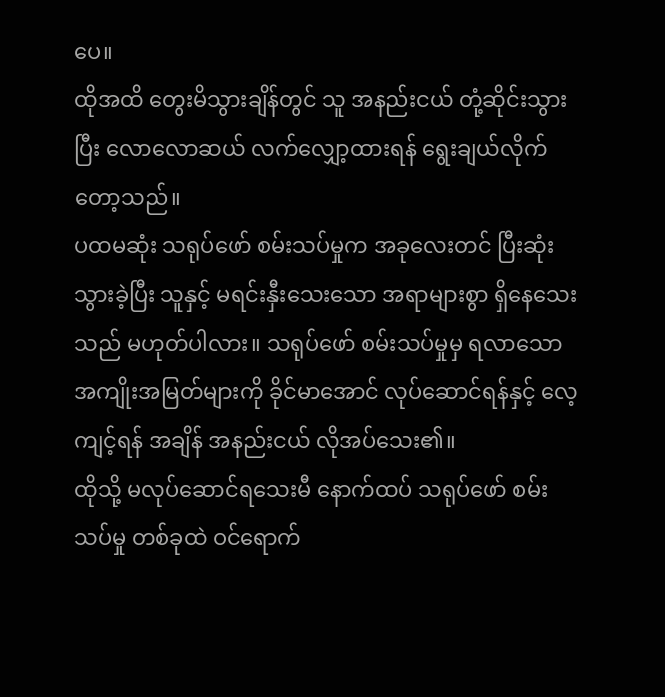ပေ။
ထိုအထိ တွေးမိသွားချိန်တွင် သူ အနည်းငယ် တုံ့ဆိုင်းသွားပြီး လောလောဆယ် လက်လျှော့ထားရန် ရွေးချယ်လိုက်တော့သည်။
ပထမဆုံး သရုပ်ဖော် စမ်းသပ်မှုက အခုလေးတင် ပြီးဆုံးသွားခဲ့ပြီး သူနှင့် မရင်းနှီးသေးသော အရာများစွာ ရှိနေသေးသည် မဟုတ်ပါလား။ သရုပ်ဖော် စမ်းသပ်မှုမှ ရလာသော အကျိုးအမြတ်များကို ခိုင်မာအောင် လုပ်ဆောင်ရန်နှင့် လေ့ကျင့်ရန် အချိန် အနည်းငယ် လိုအပ်သေး၏။
ထိုသို့ မလုပ်ဆောင်ရသေးမီ နောက်ထပ် သရုပ်ဖော် စမ်းသပ်မှု တစ်ခုထဲ ဝင်ရောက်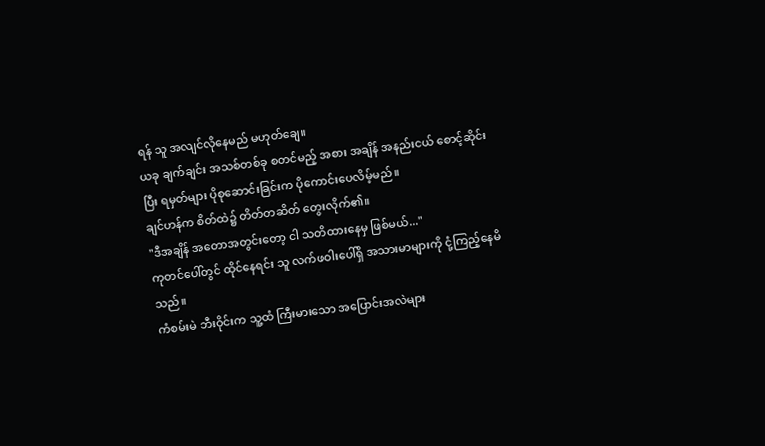ရန် သူ အလျင်လိုနေမည် မဟုတ်ချေ။
ယခု ချက်ချင်း အသစ်တစ်ခု စတင်မည့် အစား အချိန် အနည်းငယ် စောင့်ဆိုင်းပြီး ရမှတ်များ ပိုစုဆောင်းခြင်းက ပိုကောင်းပေလိမ့်မည်။
ချင်ဟန်က စိတ်ထဲ၌ တိတ်တဆိတ် တွေးလိုက်၏။
"ဒီအချိန် အတောအတွင်းတော့ ငါ သတိထားနေမှ ဖြစ်မယ်..."
ကုတင်ပေါ်တွင် ထိုင်နေရင်း သူ လက်ဖဝါးပေါ်ရှိ အသားမာများကို ငုံ့ကြည့်နေမိသည်။
ကံစမ်းမဲ ဘီးဝိုင်းက သူ့ထံ ကြီးမားသော အပြောင်းအလဲများ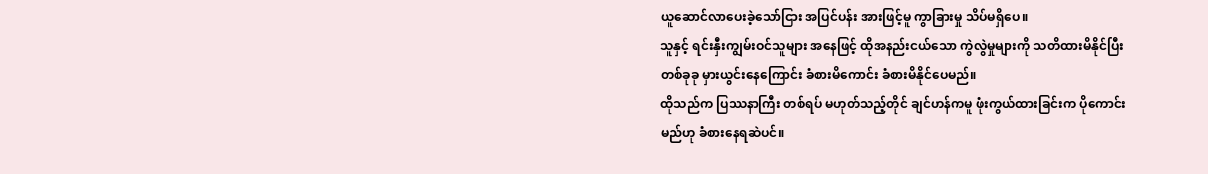ယူဆောင်လာပေးခဲ့သော်ငြား အပြင်ပန်း အားဖြင့်မူ ကွာခြားမှု သိပ်မရှိပေ။
သူနှင့် ရင်းနှီးကျွမ်းဝင်သူများ အနေဖြင့် ထိုအနည်းငယ်သော ကွဲလွဲမှုများကို သတိထားမိနိုင်ပြီး တစ်ခုခု မှားယွင်းနေကြောင်း ခံစားမိကောင်း ခံစားမိနိုင်ပေမည်။
ထိုသည်က ပြဿနာကြီး တစ်ရပ် မဟုတ်သည့်တိုင် ချင်ဟန်ကမူ ဖုံးကွယ်ထားခြင်းက ပိုကောင်းမည်ဟု ခံစားနေရဆဲပင်။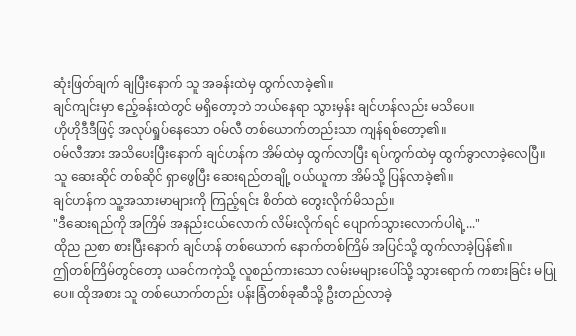ဆုံးဖြတ်ချက် ချပြီးနောက် သူ အခန်းထဲမှ ထွက်လာခဲ့၏။
ချင်ကျင်းမှာ ဧည့်ခန်းထဲတွင် မရှိတော့ဘဲ ဘယ်နေရာ သွားမှန်း ချင်ဟန်လည်း မသိပေ။
ဟိုဟိုဒီဒီဖြင့် အလုပ်ရှုပ်နေသော ဝမ်လီ တစ်ယောက်တည်းသာ ကျန်ရစ်တော့၏။
ဝမ်လီအား အသိပေးပြီးနောက် ချင်ဟန်က အိမ်ထဲမှ ထွက်လာပြီး ရပ်ကွက်ထဲမှ ထွက်ခွာလာခဲ့လေပြီ။
သူ ဆေးဆိုင် တစ်ဆိုင် ရှာဖွေပြီး ဆေးရည်တချို့ ဝယ်ယူကာ အိမ်သို့ ပြန်လာခဲ့၏။
ချင်ဟန်က သူ့အသားမာများကို ကြည့်ရင်း စိတ်ထဲ တွေးလိုက်မိသည်။
"ဒီဆေးရည်ကို အကြိမ် အနည်းငယ်လောက် လိမ်းလိုက်ရင် ပျောက်သွားလောက်ပါရဲ့..."
ထိုည ညစာ စားပြီးနောက် ချင်ဟန် တစ်ယောက် နောက်တစ်ကြိမ် အပြင်သို့ ထွက်လာခဲ့ပြန်၏။
ဤတစ်ကြိမ်တွင်တော့ ယခင်ကကဲ့သို့ လူစည်ကားသော လမ်းမများပေါ်သို့ သွားရောက် ကစားခြင်း မပြုပေ။ ထိုအစား သူ တစ်ယောက်တည်း ပန်းခြံတစ်ခုဆီသို့ ဦးတည်လာခဲ့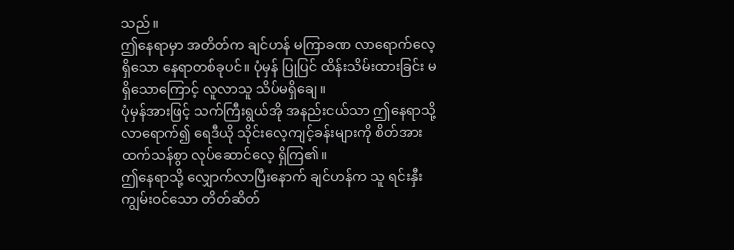သည်။
ဤနေရာမှာ အတိတ်က ချင်ဟန် မကြာခဏ လာရောက်လေ့ ရှိသော နေရာတစ်ခုပင်။ ပုံမှန် ပြုပြင် ထိန်းသိမ်းထားခြင်း မရှိသောကြောင့် လူလာသူ သိပ်မရှိချေ။
ပုံမှန်အားဖြင့် သက်ကြီးရွယ်အို အနည်းငယ်သာ ဤနေရာသို့ လာရောက်၍ ရေဒီယို သိုင်းလေ့ကျင့်ခန်းများကို စိတ်အားထက်သန်စွာ လုပ်ဆောင်လေ့ ရှိကြ၏။
ဤနေရာသို့ လျှောက်လာပြီးနောက် ချင်ဟန်က သူ ရင်းနှီးကျွမ်းဝင်သော တိတ်ဆိတ်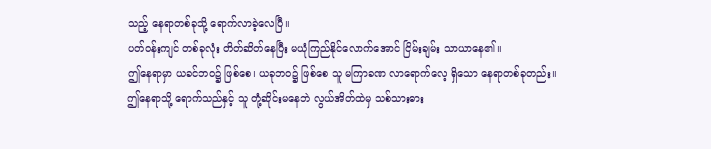သည့် နေရာတစ်ခုသို့ ရောက်လာခဲ့လေပြီ။
ပတ်ဝန်းကျင် တစ်ခုလုံး တိတ်ဆိတ်နေပြီး မယုံကြည်နိုင်လောက်အောင် ငြိမ်းချမ်း သာယာနေ၏။
ဤနေရာမှာ ယခင်ဘဝ၌ ဖြစ်စေ၊ ယခုဘဝ၌ ဖြစ်စေ သူ မကြာခဏ လာရောက်လေ့ ရှိသော နေရာတစ်ခုတည်း။
ဤနေရာသို့ ရောက်သည်နှင့် သူ တုံ့ဆိုင်းမနေဘဲ လွယ်အိတ်ထဲမှ သစ်သားဓား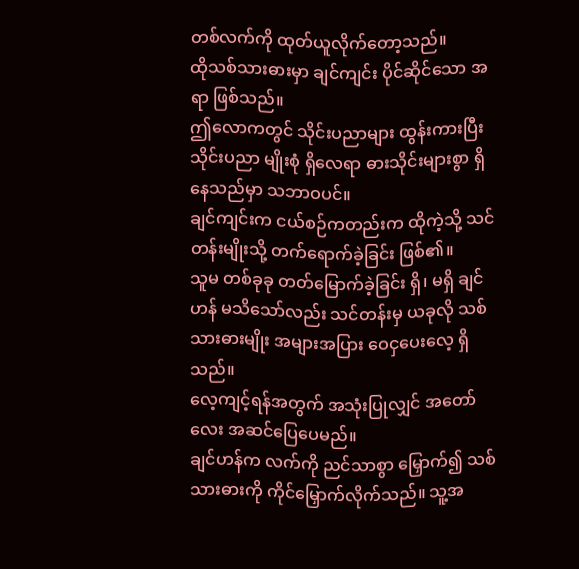တစ်လက်ကို ထုတ်ယူလိုက်တော့သည်။
ထိုသစ်သားဓားမှာ ချင်ကျင်း ပိုင်ဆိုင်သော အရာ ဖြစ်သည်။
ဤလောကတွင် သိုင်းပညာများ ထွန်းကားပြီး သိုင်းပညာ မျိုးစုံ ရှိလေရာ ဓားသိုင်းများစွာ ရှိနေသည်မှာ သဘာဝပင်။
ချင်ကျင်းက ငယ်စဉ်ကတည်းက ထိုကဲ့သို့ သင်တန်းမျိုးသို့ တက်ရောက်ခဲ့ခြင်း ဖြစ်၏။
သူမ တစ်ခုခု တတ်မြောက်ခဲ့ခြင်း ရှိ၊ မရှိ ချင်ဟန် မသိသော်လည်း သင်တန်းမှ ယခုလို သစ်သားဓားမျိုး အများအပြား ဝေငှပေးလေ့ ရှိသည်။
လေ့ကျင့်ရန်အတွက် အသုံးပြုလျှင် အတော်လေး အဆင်ပြေပေမည်။
ချင်ဟန်က လက်ကို ညင်သာစွာ မြှောက်၍ သစ်သားဓားကို ကိုင်မြှောက်လိုက်သည်။ သူ့အ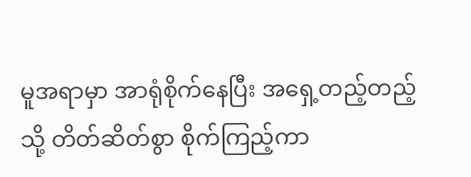မူအရာမှာ အာရုံစိုက်နေပြီး အရှေ့တည့်တည့်သို့ တိတ်ဆိတ်စွာ စိုက်ကြည့်ကာ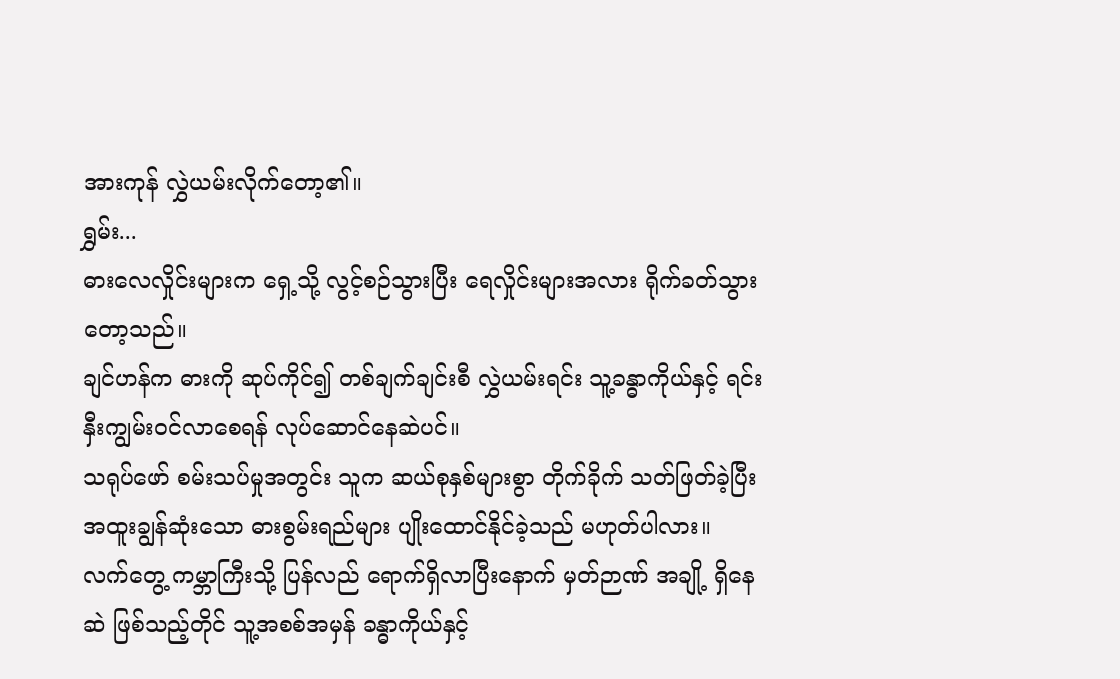အားကုန် လွှဲယမ်းလိုက်တော့၏။
ရွှမ်း...
ဓားလေလှိုင်းများက ရှေ့သို့ လွင့်စဉ်သွားပြီး ရေလှိုင်းများအလား ရိုက်ခတ်သွားတော့သည်။
ချင်ဟန်က ဓားကို ဆုပ်ကိုင်၍ တစ်ချက်ချင်းစီ လွှဲယမ်းရင်း သူ့ခန္ဓာကိုယ်နှင့် ရင်းနှီးကျွမ်းဝင်လာစေရန် လုပ်ဆောင်နေဆဲပင်။
သရုပ်ဖော် စမ်းသပ်မှုအတွင်း သူက ဆယ်စုနှစ်များစွာ တိုက်ခိုက် သတ်ဖြတ်ခဲ့ပြီး အထူးချွန်ဆုံးသော ဓားစွမ်းရည်များ ပျိုးထောင်နိုင်ခဲ့သည် မဟုတ်ပါလား။
လက်တွေ့ ကမ္ဘာကြီးသို့ ပြန်လည် ရောက်ရှိလာပြီးနောက် မှတ်ဉာဏ် အချို့ ရှိနေဆဲ ဖြစ်သည့်တိုင် သူ့အစစ်အမှန် ခန္ဓာကိုယ်နှင့်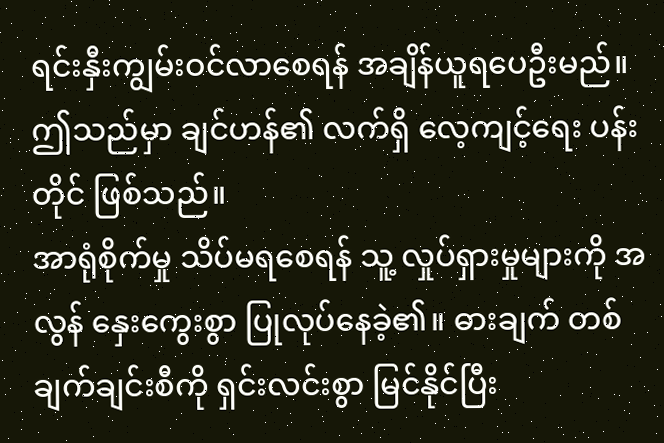ရင်းနှီးကျွမ်းဝင်လာစေရန် အချိန်ယူရပေဦးမည်။
ဤသည်မှာ ချင်ဟန်၏ လက်ရှိ လေ့ကျင့်ရေး ပန်းတိုင် ဖြစ်သည်။
အာရုံစိုက်မှု သိပ်မရစေရန် သူ့ လှုပ်ရှားမှုများကို အလွန် နှေးကွေးစွာ ပြုလုပ်နေခဲ့၏။ ဓားချက် တစ်ချက်ချင်းစီကို ရှင်းလင်းစွာ မြင်နိုင်ပြီး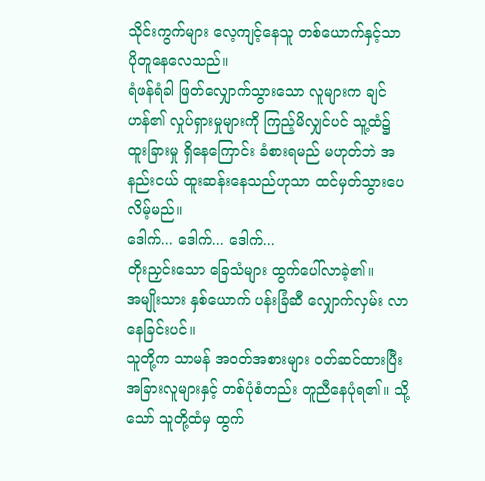သိုင်းကွက်များ လေ့ကျင့်နေသူ တစ်ယောက်နှင့်သာ ပိုတူနေလေသည်။
ရံဖန်ရံခါ ဖြတ်လျှောက်သွားသော လူများက ချင်ဟန်၏ လှုပ်ရှားမှုများကို ကြည့်မိလျှင်ပင် သူ့ထံ၌ ထူးခြားမှု ရှိနေကြောင်း ခံစားရမည် မဟုတ်ဘဲ အနည်းငယ် ထူးဆန်းနေသည်ဟုသာ ထင်မှတ်သွားပေလိမ့်မည်။
ဒေါက်... ဒေါက်... ဒေါက်...
တိုးညှင်းသော ခြေသံများ ထွက်ပေါ်လာခဲ့၏။
အမျိုးသား နှစ်ယောက် ပန်းခြံဆီ လျှောက်လှမ်း လာနေခြင်းပင်။
သူတို့က သာမန် အဝတ်အစားများ ဝတ်ဆင်ထားပြီး အခြားလူများနှင့် တစ်ပုံစံတည်း တူညီနေပုံရ၏။ သို့သော် သူတို့ထံမှ ထွက်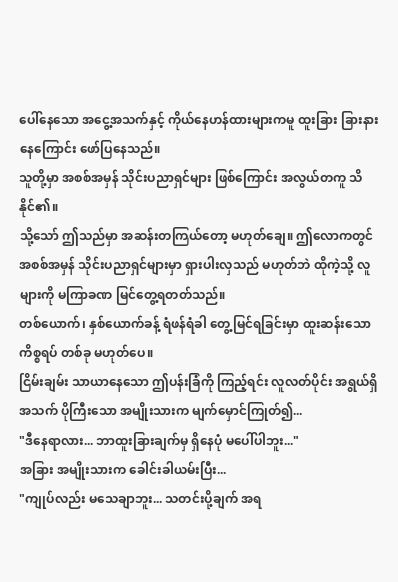ပေါ်နေသော အငွေ့အသက်နှင့် ကိုယ်နေဟန်ထားများကမူ ထူးခြား ခြားနားနေကြောင်း ဖော်ပြနေသည်။
သူတို့မှာ အစစ်အမှန် သိုင်းပညာရှင်များ ဖြစ်ကြောင်း အလွယ်တကူ သိနိုင်၏။
သို့သော် ဤသည်မှာ အဆန်းတကြယ်တော့ မဟုတ်ချေ။ ဤလောကတွင် အစစ်အမှန် သိုင်းပညာရှင်များမှာ ရှားပါးလှသည် မဟုတ်ဘဲ ထိုကဲ့သို့ လူများကို မကြာခဏ မြင်တွေ့ရတတ်သည်။
တစ်ယောက်၊ နှစ်ယောက်ခန့် ရံဖန်ရံခါ တွေ့မြင်ရခြင်းမှာ ထူးဆန်းသော ကိစ္စရပ် တစ်ခု မဟုတ်ပေ။
ငြိမ်းချမ်း သာယာနေသော ဤပန်းခြံကို ကြည့်ရင်း လူလတ်ပိုင်း အရွယ်ရှိ အသက် ပိုကြီးသော အမျိုးသားက မျက်မှောင်ကြုတ်၍...
"ဒီနေရာလား... ဘာထူးခြားချက်မှ ရှိနေပုံ မပေါ်ပါဘူး..."
အခြား အမျိုးသားက ခေါင်းခါယမ်းပြီး...
"ကျုပ်လည်း မသေချာဘူး... သတင်းပို့ချက် အရ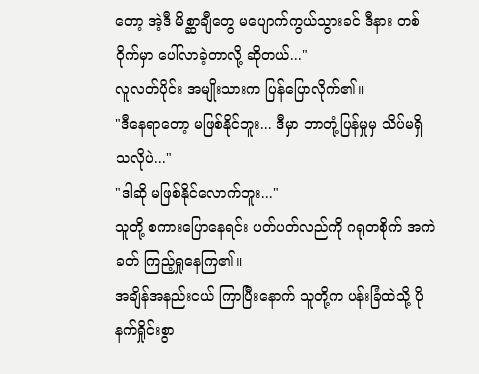တော့ အဲ့ဒီ မိစ္ဆာချီတွေ မပျောက်ကွယ်သွားခင် ဒီနား တစ်ဝိုက်မှာ ပေါ်လာခဲ့တာလို့ ဆိုတယ်..."
လူလတ်ပိုင်း အမျိုးသားက ပြန်ပြောလိုက်၏။
"ဒီနေရာတော့ မဖြစ်နိုင်ဘူး... ဒီမှာ ဘာတုံ့ပြန်မှုမှ သိပ်မရှိသလိုပဲ..."
"ဒါဆို မဖြစ်နိုင်လောက်ဘူး..."
သူတို့ စကားပြောနေရင်း ပတ်ပတ်လည်ကို ဂရုတစိုက် အကဲခတ် ကြည့်ရှုနေကြ၏။
အချိန်အနည်းငယ် ကြာပြီးနောက် သူတို့က ပန်းခြံထဲသို့ ပိုနက်ရှိုင်းစွာ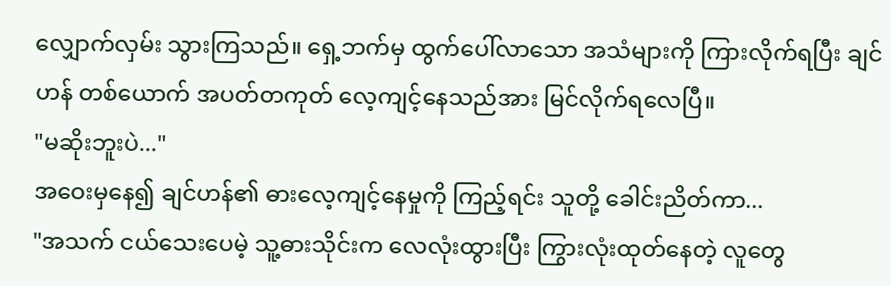လျှောက်လှမ်း သွားကြသည်။ ရှေ့ဘက်မှ ထွက်ပေါ်လာသော အသံများကို ကြားလိုက်ရပြီး ချင်ဟန် တစ်ယောက် အပတ်တကုတ် လေ့ကျင့်နေသည်အား မြင်လိုက်ရလေပြီ။
"မဆိုးဘူးပဲ..."
အဝေးမှနေ၍ ချင်ဟန်၏ ဓားလေ့ကျင့်နေမှုကို ကြည့်ရင်း သူတို့ ခေါင်းညိတ်ကာ...
"အသက် ငယ်သေးပေမဲ့ သူ့ဓားသိုင်းက လေလုံးထွားပြီး ကြွားလုံးထုတ်နေတဲ့ လူတွေ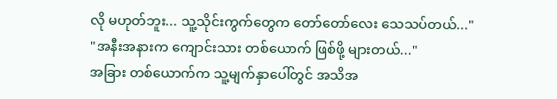လို မဟုတ်ဘူး... သူ့သိုင်းကွက်တွေက တော်တော်လေး သေသပ်တယ်..."
"အနီးအနားက ကျောင်းသား တစ်ယောက် ဖြစ်ဖို့ များတယ်..."
အခြား တစ်ယောက်က သူ့မျက်နှာပေါ်တွင် အသိအ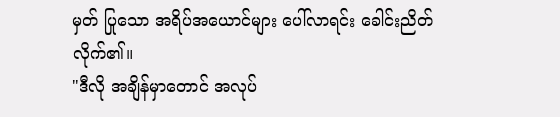မှတ် ပြုသော အရိပ်အယောင်များ ပေါ်လာရင်း ခေါင်းညိတ်လိုက်၏။
"ဒီလို အချိန်မှာတောင် အလုပ်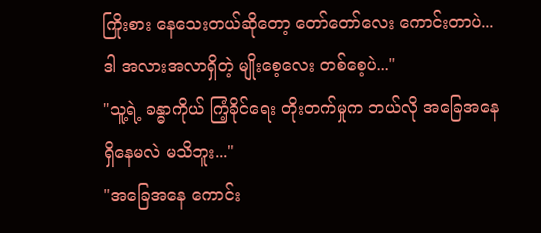ကြိုးစား နေသေးတယ်ဆိုတော့ တော်တော်လေး ကောင်းတာပဲ... ဒါ အလားအလာရှိတဲ့ မျိုးစေ့လေး တစ်စေ့ပဲ..."
"သူ့ရဲ့ ခန္ဓာကိုယ် ကြံ့ခိုင်ရေး တိုးတက်မှုက ဘယ်လို အခြေအနေ ရှိနေမလဲ မသိဘူး..."
"အခြေအနေ ကောင်း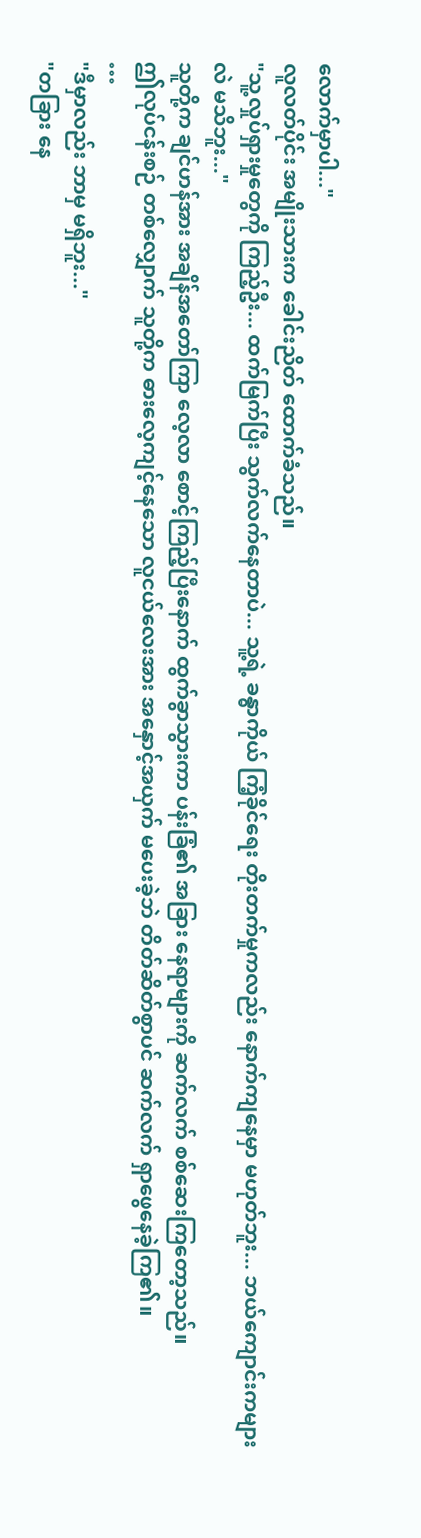လောက်မှာပါ..."
လူလတ်ပိုင်း အမျိုးသားက ခေါင်းညိတ် ထောက်ခံသည်။
"သူ့လှုပ်ရှားမှုတွေကို ကြည့်ဦး... ထက်မြက်ပြီး သွက်လက်နေတာပဲ... သူ့ရဲ့ ခန္ဓာကိုယ် ကြံ့ခိုင်ရေး တိုးတက်မှုကလည်း နောက်ကျနေမှာ မဟုတ်ဘူး... ဘယ်ကျောင်းကများလဲ မသိဘူး..."
သူတို့က ချင်ဟန်အား အချိန်အတော်ကြာ လေ့လာ စောင့်ကြည့်ပြီးနောက် ထွက်ခွာသွားကာ ပန်းခြံ၏ အခြား နေရာများကို ဆက်လက် စစ်ဆေးကြတော့သည်။
ဤလုပ်ငန်းစဉ် တစ်လျှောက် သူတို့က ဓားလေ့ကျင့်နေသော လူငယ်လေးအား အနှောင့်အယှက် မပေးခဲ့ဘဲ တိတ်ဆိတ်စွာပင် ဆက်လက် ရှာဖွေနေခဲ့ကြ၏။
…
"ဒီမှာလည်း ဘာမှ မရှိဘူး..."
"တခြား နေ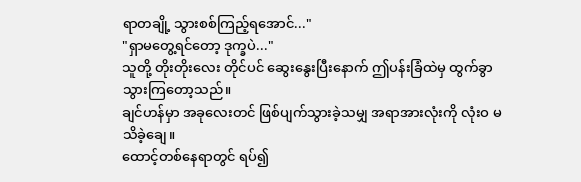ရာတချို့ သွားစစ်ကြည့်ရအောင်..."
"ရှာမတွေ့ရင်တော့ ဒုက္ခပဲ..."
သူတို့ တိုးတိုးလေး တိုင်ပင် ဆွေးနွေးပြီးနောက် ဤပန်းခြံထဲမှ ထွက်ခွာ သွားကြတော့သည်။
ချင်ဟန်မှာ အခုလေးတင် ဖြစ်ပျက်သွားခဲ့သမျှ အရာအားလုံးကို လုံးဝ မသိခဲ့ချေ။
ထောင့်တစ်နေရာတွင် ရပ်၍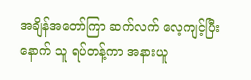အချိန်အတော်ကြာ ဆက်လက် လေ့ကျင့်ပြီးနောက် သူ ရပ်တန့်ကာ အနားယူ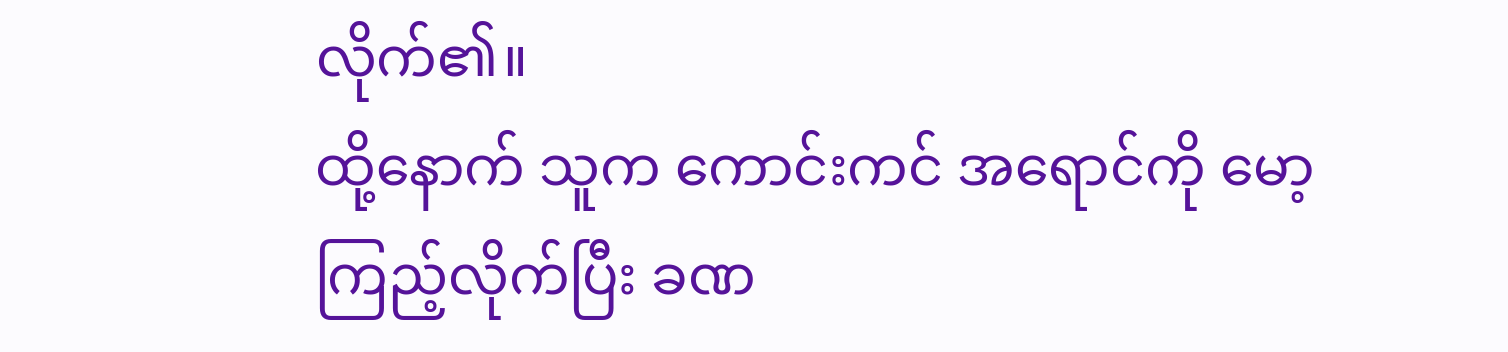လိုက်၏။
ထို့နောက် သူက ကောင်းကင် အရောင်ကို မော့ကြည့်လိုက်ပြီး ခဏ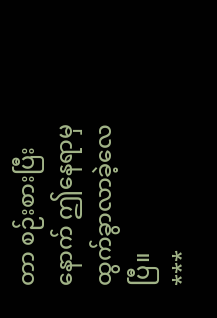တာ စဉ်းစားပြီးနောက် ဤနေရာမှ ထွက်ခွာလာခဲ့လေပြီ။
***